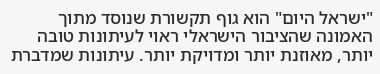"ישראל היום" הוא גוף תקשורת שנוסד מתוך האמונה שהציבור הישראלי ראוי לעיתונות טובה יותר, מאוזנת יותר ומדויקת יותר. עיתונות שמדברת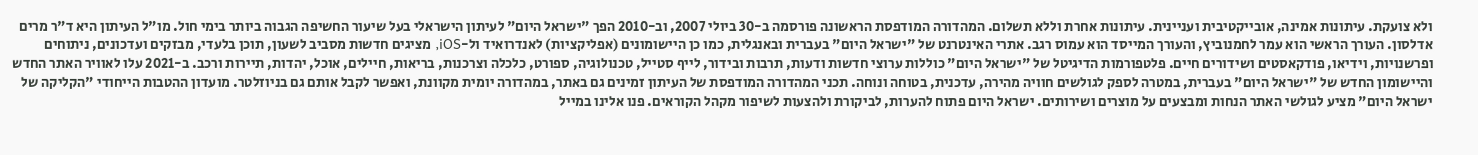ולא צועקת. עיתונות אמינה, אובייקטיבית ועניינית. עיתונות אחרת וללא תשלום. המהדורה המודפסת הראשונה פורסמה ב-30 ביולי 2007, וב-2010 הפך "ישראל היום" לעיתון הישראלי בעל שיעור החשיפה הגבוה ביותר בימי חול. מו"ל העיתון היא ד"ר מרים אדלסון. העורך הראשי הוא עמר לחמנוביץ, והעורך המייסד הוא עמוס רגב. אתרי האינטרנט של "ישראל היום" בעברית ובאנגלית, כמו כן היישומונים (אפליקציות) לאנדרואיד ול-iOS, מציגים חדשות מסביב לשעון, תוכן בלעדי, מבזקים ועדכונים, ניתוחים ופרשנויות, וידיאו, פודקאסטים ושידורים חיים. פלטפורמות הדיגיטל של "ישראל היום" כוללות ערוצי חדשות ודעות, תרבות ובידור, לייף סטייל, טכנולוגיה, ספורט, כלכלה וצרכנות, בריאות, חיילים, אוכל, יהדות, תיירות ורכב. ב-2021 עלו לאוויר האתר החדש והיישומון החדש של "ישראל היום" בעברית, במטרה לספק לגולשים חוויה מהירה, עדכנית, בטוחה ונוחה. תכני המהדורה המודפסת של העיתון זמינים גם באתר, במהדורה יומית מקוונת, ואפשר לקבל אותם גם בניוזלטר. מועדון ההטבות הייחודי "הקליקה של ישראל היום" מציע לגולשי האתר הנחות ומבצעים על מוצרים ושירותים. ישראל היום פתוח להערות, לביקורת ולהצעות לשיפור מקהל הקוראים. פנו אלינו במייל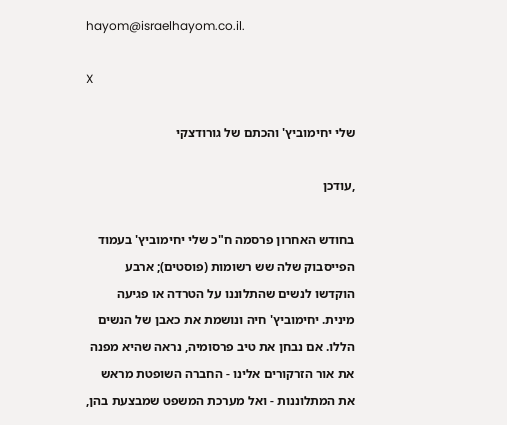hayom@israelhayom.co.il.

X

שלי יחימוביץ' והכתם של גורודצקי

,עודכן

בחודש האחרון פרסמה ח"כ שלי יחימוביץ' בעמוד הפייסבוק שלה שש רשומות (פוסטים); ארבע הוקדשו לנשים שהתלוננו על הטרדה או פגיעה מינית. יחימוביץ' חיה ונושמת את כאבן של הנשים הללו. אם נבחן את טיב פרסומיה, נראה שהיא מפנה את אור הזרקורים אלינו - החברה השופטת מראש את המתלוננות - ואל מערכת המשפט שמבצעת בהן,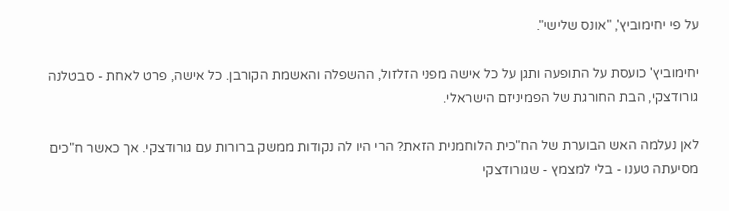על פי יחימוביץ', "אונס שלישי".

יחימוביץ' כועסת על התופעה ותגן על כל אישה מפני הזלזול, ההשפלה והאשמת הקורבן. כל אישה, פרט לאחת - סבטלנה גורודצקי, הבת החורגת של הפמיניזם הישראלי.

לאן נעלמה האש הבוערת של הח"כית הלוחמנית הזאת? הרי היו לה נקודות ממשק ברורות עם גורודצקי. אך כאשר ח"כים מסיעתה טענו - בלי למצמץ - שגורודצקי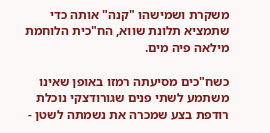משקרת ושמישהו "קנה" אותה כדי שתמציא תלונת שווא, הח"כית הלוחמת מילאה פיה מים.

כשח"כים מסיעתה רמזו באופן שאינו משתמע לשתי פנים שגורודצקי נוכלת רודפת בצע שמכרה את נשמתה לשטן -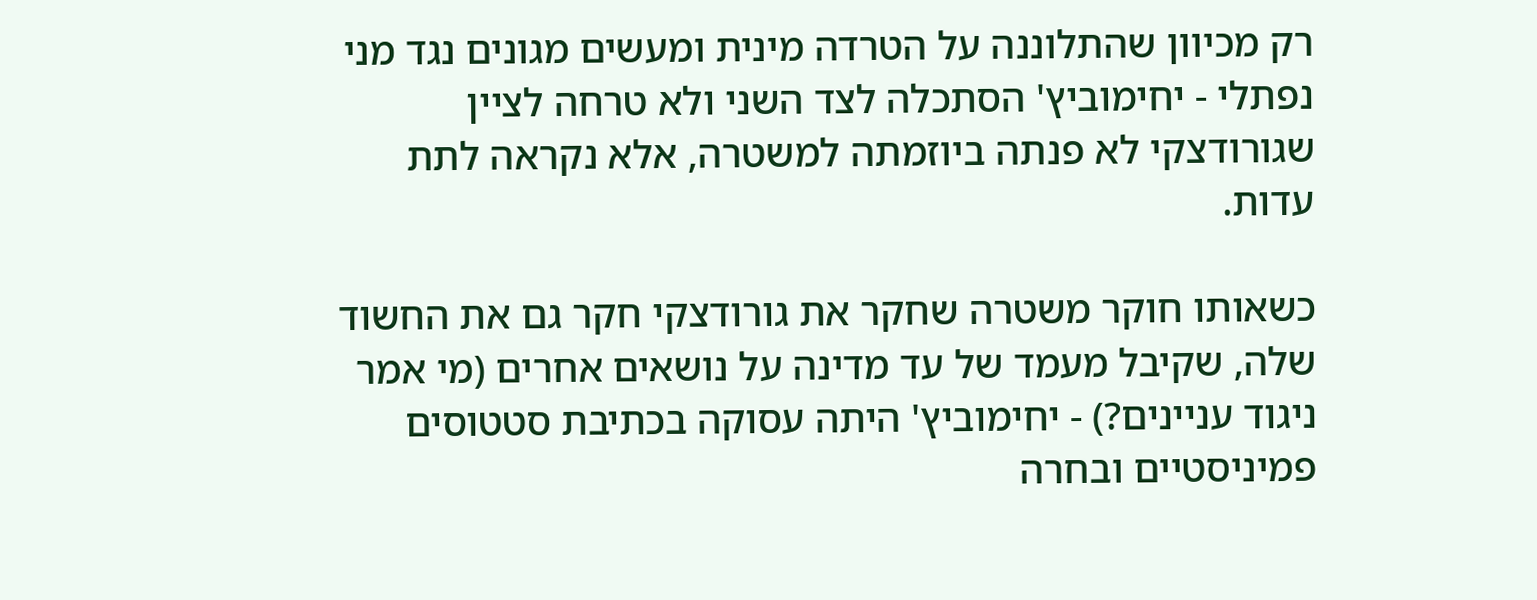רק מכיוון שהתלוננה על הטרדה מינית ומעשים מגונים נגד מני נפתלי - יחימוביץ' הסתכלה לצד השני ולא טרחה לציין שגורודצקי לא פנתה ביוזמתה למשטרה, אלא נקראה לתת עדות.

כשאותו חוקר משטרה שחקר את גורודצקי חקר גם את החשוד שלה, שקיבל מעמד של עד מדינה על נושאים אחרים (מי אמר ניגוד עניינים?) - יחימוביץ' היתה עסוקה בכתיבת סטטוסים פמיניסטיים ובחרה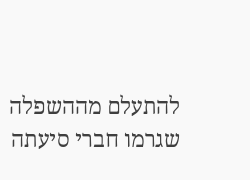להתעלם מההשפלה שגרמו חברי סיעתה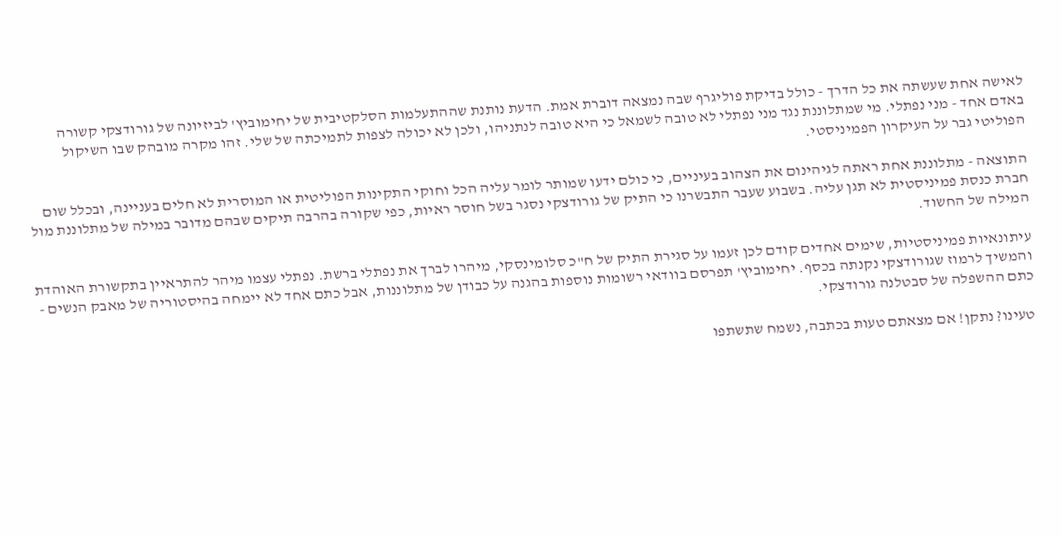לאישה אחת שעשתה את כל הדרך - כולל בדיקת פוליגרף שבה נמצאה דוברת אמת. הדעת נותנת שההתעלמות הסלקטיבית של יחימוביץ' לביזיונה של גורודצקי קשורה באדם אחד - מני נפתלי. מי שמתלוננת נגד מני נפתלי לא טובה לשמאל כי היא טובה לנתניהו, ולכן לא יכולה לצפות לתמיכתה של שלי. זהו מקרה מובהק שבו השיקול הפוליטי גבר על העיקרון הפמיניסטי.

התוצאה - מתלוננת אחת ראתה לגיהינום את הצהוב בעיניים, כי כולם ידעו שמותר לומר עליה הכל וחוקי התקינות הפוליטית או המוסרית לא חלים בעניינה, ובכלל שום חברת כנסת פמיניסטית לא תגן עליה. בשבוע שעבר התבשרנו כי התיק של גורודצקי נסגר בשל חוסר ראיות, כפי שקורה בהרבה תיקים שבהם מדובר במילה של מתלוננת מול המילה של החשוד.

עיתונאיות פמיניסטיות, שימים אחדים קודם לכן זעמו על סגירת התיק של ח"כ סלומינסקי, מיהרו לברך את נפתלי ברשת. נפתלי עצמו מיהר להתראיין בתקשורת האוהדת והמשיך לרמוז שגורודצקי נקנתה בכסף. יחימוביץ' תפרסם בוודאי רשומות נוספות בהגנה על כבודן של מתלוננות, אבל כתם אחד לא יימחה בהיסטוריה של מאבק הנשים - כתם ההשפלה של סבטלנה גורודצקי.

טעינו? נתקן! אם מצאתם טעות בכתבה, נשמח שתשתפו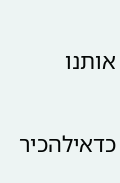אותנו

כדאילהכיר